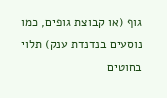גוף (או קבוצת גופים, כמו נוסעים בנדנדת ענק) תלוי בחוטים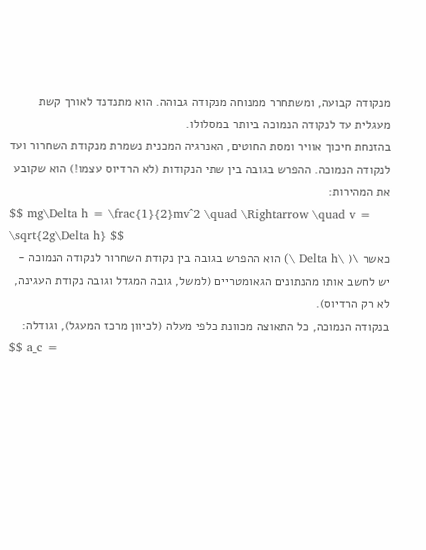מנקודה קבועה, ומשתחרר ממנוחה מנקודה גבוהה. הוא מתנדנד לאורך קשת מעגלית עד לנקודה הנמוכה ביותר במסלולו.
בהזנחת חיכוך אוויר ומסת החוטים, האנרגיה המכנית נשמרת מנקודת השחרור ועד לנקודה הנמוכה. ההפרש בגובה בין שתי הנקודות (לא הרדיוס עצמו!) הוא שקובע את המהירות:
$$ mg\Delta h = \frac{1}{2}mv^2 \quad \Rightarrow \quad v = \sqrt{2g\Delta h} $$
כאשר \( \Delta h \) הוא ההפרש בגובה בין נקודת השחרור לנקודה הנמוכה - יש לחשב אותו מהנתונים הגאומטריים (למשל, גובה המגדל וגובה נקודת העגינה, לא רק הרדיוס).
בנקודה הנמוכה, כל התאוצה מכוונת כלפי מעלה (לכיוון מרכז המעגל), וגודלה:
$$ a_c =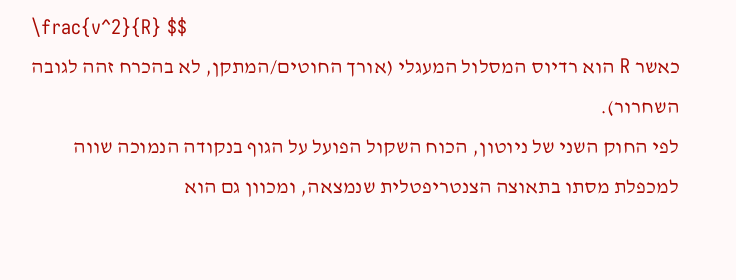\frac{v^2}{R} $$
כאשר R הוא רדיוס המסלול המעגלי (אורך החוטים/המתקן, לא בהכרח זהה לגובה השחרור).
לפי החוק השני של ניוטון, הכוח השקול הפועל על הגוף בנקודה הנמוכה שווה למכפלת מסתו בתאוצה הצנטריפטלית שנמצאה, ומכוון גם הוא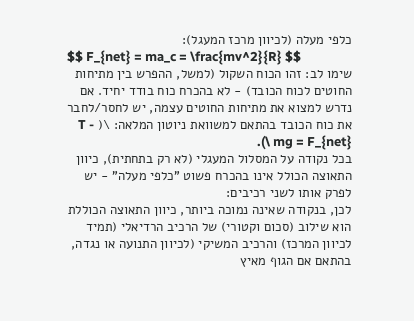כלפי מעלה (לכיוון מרכז המעגל):
$$ F_{net} = ma_c = \frac{mv^2}{R} $$
שימו לב: זהו הכוח השקול (למשל, ההפרש בין מתיחות החוטים לכוח הכובד) - לא בהכרח כוח בודד יחיד. אם נדרש למצוא את מתיחות החוטים עצמה, יש לחסר/לחבר את כוח הכובד בהתאם למשוואת ניוטון המלאה: \( T - mg = F_{net} \).
בכל נקודה על המסלול המעגלי (לא רק בתחתית), כיוון התאוצה הכולל אינו בהכרח פשוט "כלפי מעלה" - יש לפרק אותו לשני רכיבים:
לכן, בנקודה שאינה נמוכה ביותר, כיוון התאוצה הכוללת הוא שילוב (סכום וקטורי) של הרכיב הרדיאלי (תמיד לכיוון המרכז) והרכיב המשיקי (לכיוון התנועה או נגדה, בהתאם אם הגוף מאיץ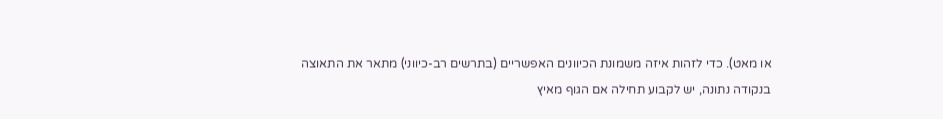או מאט). כדי לזהות איזה משמונת הכיוונים האפשריים (בתרשים רב-כיווני) מתאר את התאוצה בנקודה נתונה, יש לקבוע תחילה אם הגוף מאיץ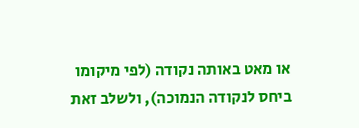או מאט באותה נקודה (לפי מיקומו ביחס לנקודה הנמוכה), ולשלב זאת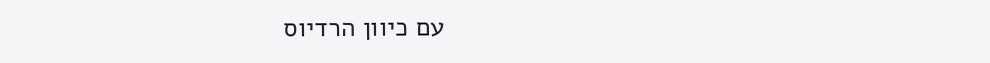עם כיוון הרדיוס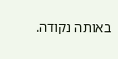באותה נקודה.